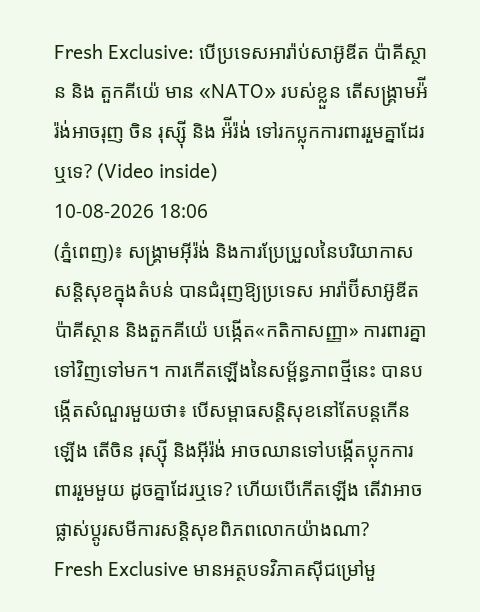Fresh Exclusive: បើប្រទេសអារ៉ាប់សាអ៊ូឌីត ប៉ាគីស្ថាន និង តួកគីយ៉េ មាន «NATO» របស់ខ្លួន តើសង្គ្រាមអ៉ីរ៉ង់អាចរុញ ចិន រុស្ស៊ី និង អ៉ីរ៉ង់ ទៅរកប្លុកការពាររួមគ្នាដែរឬទេ? (Video inside)
10-08-2026 18:06
(ភ្នំពេញ)៖ សង្គ្រាមអ៊ីរ៉ង់ និងការប្រែប្រួលនៃបរិយាកាសសន្តិសុខក្នុងតំបន់ បានជំរុញឱ្យប្រទេស អារ៉ាប៊ីសាអ៊ូឌីត ប៉ាគីស្ថាន និងតួកគីយ៉េ បង្កើត«កតិកាសញ្ញា» ការពារគ្នាទៅវិញទៅមក។ ការកើតឡើងនៃសម្ព័ន្ធភាពថ្មីនេះ បានបង្កើតសំណួរមួយថា៖ បើសម្ពាធសន្តិសុខនៅតែបន្តកើនឡើង តើចិន រុស្ស៊ី និងអ៊ីរ៉ង់ អាចឈានទៅបង្កើតប្លុកការពាររួមមួយ ដូចគ្នាដែរឬទេ? ហើយបើកើតឡើង តើវាអាចផ្លាស់ប្តូរសមីការសន្តិសុខពិភពលោកយ៉ាងណា?
Fresh Exclusive មានអត្ថបទវិភាគស៊ីជម្រៅមួ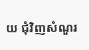យ ជុំវិញសំណួរ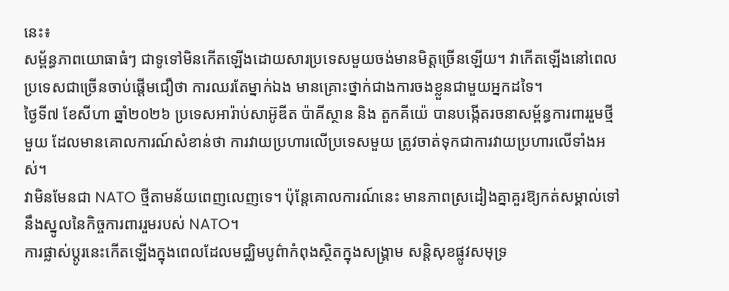នេះ៖
សម្ព័ន្ធភាពយោធាធំៗ ជាទូទៅមិនកើតឡើងដោយសារប្រទេសមួយចង់មានមិត្តច្រើនឡើយ។ វាកើតឡើងនៅពេលប្រទេសជាច្រើនចាប់ផ្តើមជឿថា ការឈរតែម្នាក់ឯង មានគ្រោះថ្នាក់ជាងការចងខ្លួនជាមួយអ្នកដទៃ។
ថ្ងៃទី៧ ខែសីហា ឆ្នាំ២០២៦ ប្រទេសអារ៉ាប់សាអ៊ូឌីត ប៉ាគីស្ថាន និង តួកគីយ៉េ បានបង្កើតរចនាសម្ព័ន្ធការពាររួមថ្មីមួយ ដែលមានគោលការណ៍សំខាន់ថា ការវាយប្រហារលើប្រទេសមួយ ត្រូវចាត់ទុកជាការវាយប្រហារលើទាំងអស់។
វាមិនមែនជា NATO ថ្មីតាមន័យពេញលេញទេ។ ប៉ុន្តែគោលការណ៍នេះ មានភាពស្រដៀងគ្នាគួរឱ្យកត់សម្គាល់ទៅនឹងស្នូលនៃកិច្ចការពាររួមរបស់ NATO។
ការផ្លាស់ប្តូរនេះកើតឡើងក្នុងពេលដែលមជ្ឈិមបូព៌ាកំពុងស្ថិតក្នុងសង្គ្រាម សន្តិសុខផ្លូវសមុទ្រ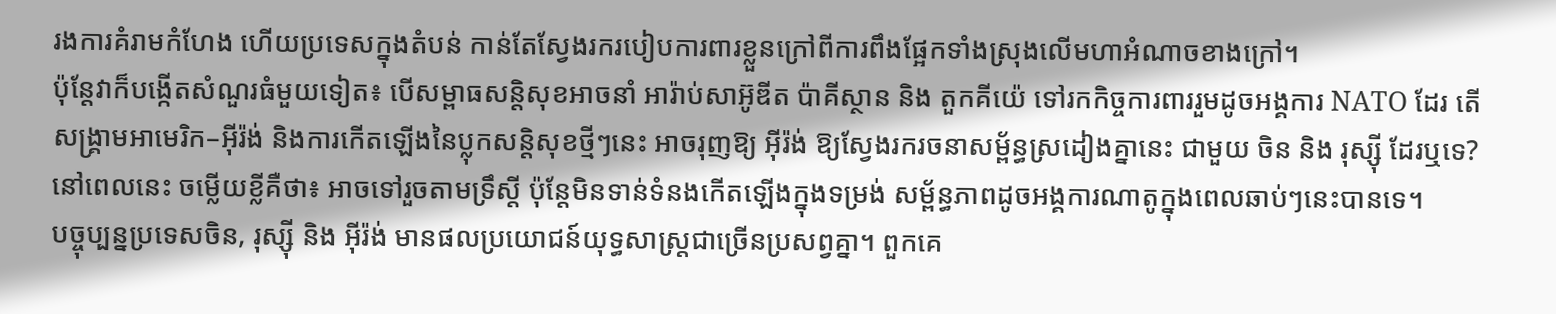រងការគំរាមកំហែង ហើយប្រទេសក្នុងតំបន់ កាន់តែស្វែងរករបៀបការពារខ្លួនក្រៅពីការពឹងផ្អែកទាំងស្រុងលើមហាអំណាចខាងក្រៅ។
ប៉ុន្តែវាក៏បង្កើតសំណួរធំមួយទៀត៖ បើសម្ពាធសន្តិសុខអាចនាំ អារ៉ាប់សាអ៊ូឌីត ប៉ាគីស្ថាន និង តួកគីយ៉េ ទៅរកកិច្ចការពាររួមដូចអង្គការ NATO ដែរ តើសង្គ្រាមអាមេរិក–អ៊ីរ៉ង់ និងការកើតឡើងនៃប្លុកសន្តិសុខថ្មីៗនេះ អាចរុញឱ្យ អ៊ីរ៉ង់ ឱ្យស្វែងរករចនាសម្ព័ន្ធស្រដៀងគ្នានេះ ជាមួយ ចិន និង រុស្ស៊ី ដែរឬទេ?
នៅពេលនេះ ចម្លើយខ្លីគឺថា៖ អាចទៅរួចតាមទ្រឹស្តី ប៉ុន្តែមិនទាន់ទំនងកើតឡើងក្នុងទម្រង់ សម្ព័ន្ធភាពដូចអង្គការណាតូក្នុងពេលឆាប់ៗនេះបានទេ។
បច្ចុប្បន្នប្រទេសចិន, រុស្ស៊ី និង អ៊ីរ៉ង់ មានផលប្រយោជន៍យុទ្ធសាស្ត្រជាច្រើនប្រសព្វគ្នា។ ពួកគេ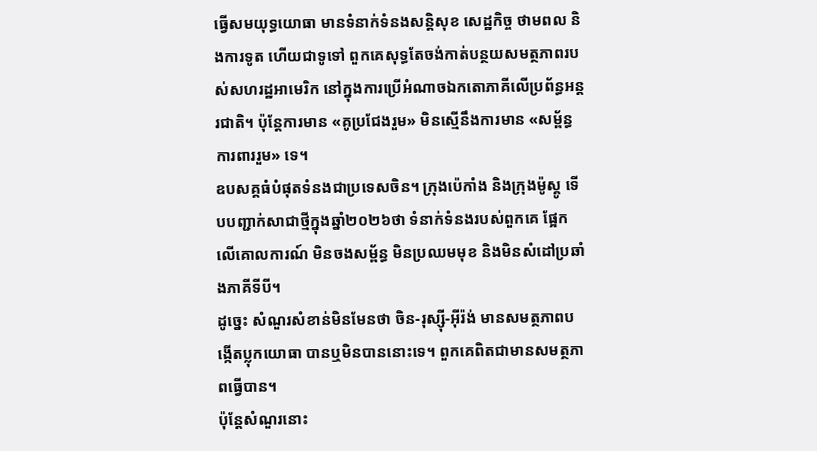ធ្វើសមយុទ្ធយោធា មានទំនាក់ទំនងសន្តិសុខ សេដ្ឋកិច្ច ថាមពល និងការទូត ហើយជាទូទៅ ពួកគេសុទ្ធតែចង់កាត់បន្ថយសមត្ថភាពរបស់សហរដ្ឋអាមេរិក នៅក្នុងការប្រើអំណាចឯកតោភាគីលើប្រព័ន្ធអន្តរជាតិ។ ប៉ុន្តែការមាន «គូប្រជែងរួម» មិនស្មើនឹងការមាន «សម្ព័ន្ធការពាររួម» ទេ។
ឧបសគ្គធំបំផុតទំនងជាប្រទេសចិន។ ក្រុងប៉េកាំង និងក្រុងម៉ូស្គូ ទើបបញ្ជាក់សាជាថ្មីក្នុងឆ្នាំ២០២៦ថា ទំនាក់ទំនងរបស់ពួកគេ ផ្អែកលើគោលការណ៍ មិនចងសម្ព័ន្ធ មិនប្រឈមមុខ និងមិនសំដៅប្រឆាំងភាគីទីបី។
ដូច្នេះ សំណួរសំខាន់មិនមែនថា ចិន-រុស្ស៊ី-អ៊ីរ៉ង់ មានសមត្ថភាពបង្កើតប្លុកយោធា បានឬមិនបាននោះទេ។ ពួកគេពិតជាមានសមត្ថភាពធ្វើបាន។
ប៉ុន្តែសំណួរនោះ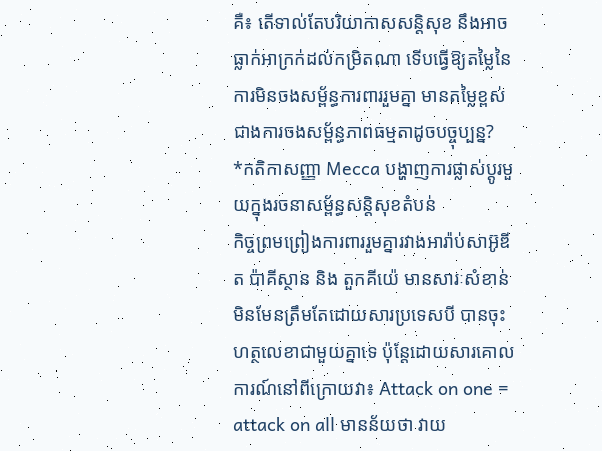គឺ៖ តើទាល់តែបរិយាកាសសន្តិសុខ នឹងអាចធ្លាក់អាក្រក់ដល់កម្រិតណា ទើបធ្វើឱ្យតម្លៃនៃការមិនចងសម្ព័ន្ធការពាររួមគ្នា មានតម្លៃខ្ពស់ជាងការចងសម្ព័ន្ធភាពធម្មតាដូចបច្ចុប្បន្ន?
*កតិកាសញ្ញា Mecca បង្ហាញការផ្លាស់ប្តូរមួយក្នុងរចនាសម្ព័ន្ធសន្តិសុខតំបន់
កិច្ចព្រមព្រៀងការពាររួមគ្នារវាងអារ៉ាប់សាអ៊ូឌីត ប៉ាគីស្ថាន និង តួកគីយ៉េ មានសារៈសំខាន់មិនមែនត្រឹមតែដោយសារប្រទេសបី បានចុះហត្ថលេខាជាមួយគ្នាទេ ប៉ុន្តែដោយសារគោលការណ៍នៅពីក្រោយវា៖ Attack on one = attack on all មានន័យថា វាយ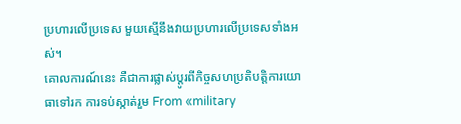ប្រហារលើប្រទេស មួយស្មើនឹងវាយប្រហារលើប្រទេសទាំងអស់។
គោលការណ៍នេះ គឺជាការផ្លាស់ប្តូរពីកិច្ចសហប្រតិបត្តិការយោធាទៅរក ការទប់ស្កាត់រួម From «military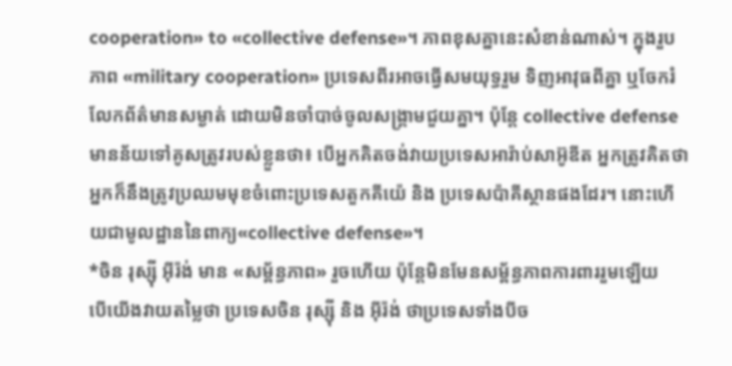cooperation» to «collective defense»។ ភាពខុសគ្នានេះសំខាន់ណាស់។ ក្នុងរួប ភាព «military cooperation» ប្រទេសពីរអាចធ្វើសមយុទ្ធរួម ទិញអាវុធពីគ្នា ឬចែករំលែកព័ត៌មានសម្ងាត់ ដោយមិនចាំបាច់ចូលសង្គ្រាមជួយគ្នា។ ប៉ុន្តែ collective defense មានន័យទៅគូសត្រូវរបស់ខ្លួនថា៖ បើអ្នកគិតចង់វាយប្រទេសអារ៉ាប់សាអ៊ូឌីត អ្នកត្រូវគិតថា អ្នកក៏នឹងត្រូវប្រឈមមុខចំពោះប្រទេសតួកគីយ៉េ និង ប្រទេសប៉ាគីស្ថានផងដែរ។ នោះហើយជាមូលដ្ឋាននៃពាក្យ«collective defense»។
*ចិន រុស្ស៊ី អ៊ីរ៉ង់ មាន «សម្ព័ន្ធភាព» រួចហើយ ប៉ុន្តែមិនមែនសម្ព័ន្ធភាពការពាររួមឡើយ
បើយើងវាយតម្លៃថា ប្រទេសចិន រុស្ស៊ី និង អ៊ីរ៉ង់ ថាប្រទេសទាំងបីច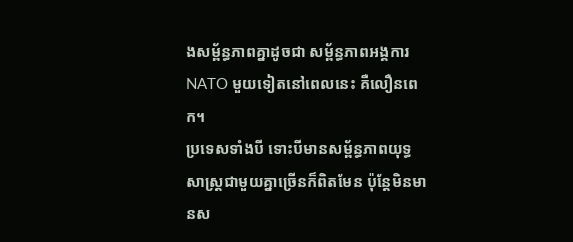ងសម្ព័ន្ធភាពគ្នាដូចជា សម្ព័ន្ធភាពអង្គការ NATO មួយទៀតនៅពេលនេះ គឺលឿនពេក។
ប្រទេសទាំងបី ទោះបីមានសម្ព័ន្ធភាពយុទ្ធសាស្ត្រជាមួយគ្នាច្រើនក៏ពិតមែន ប៉ុន្តែមិនមានស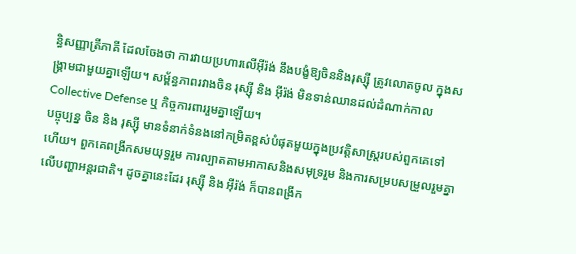ន្ធិសញ្ញាត្រីភាគី ដែលចែងថា ការវាយប្រហារលើអ៊ីរ៉ង់ នឹងបង្ខំឱ្យចិននិងរុស្ស៊ី ត្រូវលោតចូល ក្នុងសង្គ្រាមជាមួយគ្នាឡើយ។ សម្ព័ន្ធភាពរវាងចិន រុស្ស៊ី និង អ៊ីរ៉ង់ មិនទាន់ឈានដល់ដំណាក់កាល Collective Defense ឬ កិច្ចការពាររួមគ្នាឡើយ។
បច្ចុប្បន្ន ចិន និង រុស្ស៊ី មានទំនាក់ទំនងនៅកម្រិតខ្ពស់បំផុតមួយក្នុងប្រវត្តិសាស្ត្ររបស់ពួកគេទៅហើយ។ ពួកគេពង្រីកសមយុទ្ធរួម ការល្បាតតាមអាកាសនិងសមុទ្ររួម និងការសម្របសម្រួលរួមគ្នាលើបញ្ហាអន្តរជាតិ។ ដូចគ្នានេះដែរ រុស្ស៊ី និង អ៊ីរ៉ង់ ក៏បានពង្រីក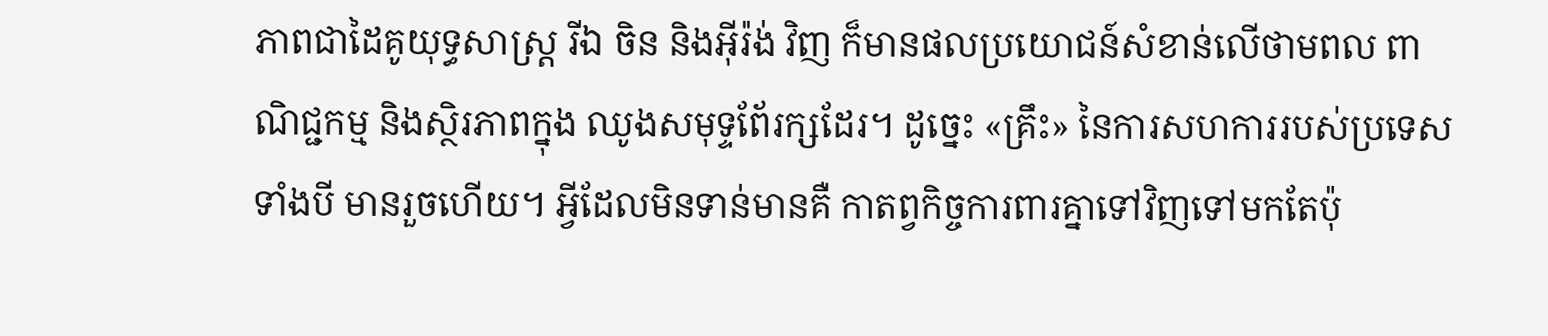ភាពជាដៃគូយុទ្ធសាស្ត្រ រីឯ ចិន និងអ៊ីរ៉ង់ វិញ ក៏មានផលប្រយោជន៍សំខាន់លើថាមពល ពាណិជ្ជកម្ម និងស្ថិរភាពក្នុង ឈូងសមុទ្ទពែ័រក្សដែរ។ ដូច្នេះ «គ្រឹះ» នៃការសហការរបស់ប្រទេសទាំងបី មានរួចហើយ។ អ្វីដែលមិនទាន់មានគឺ កាតព្វកិច្ចការពារគ្នាទៅវិញទៅមកតែប៉ុ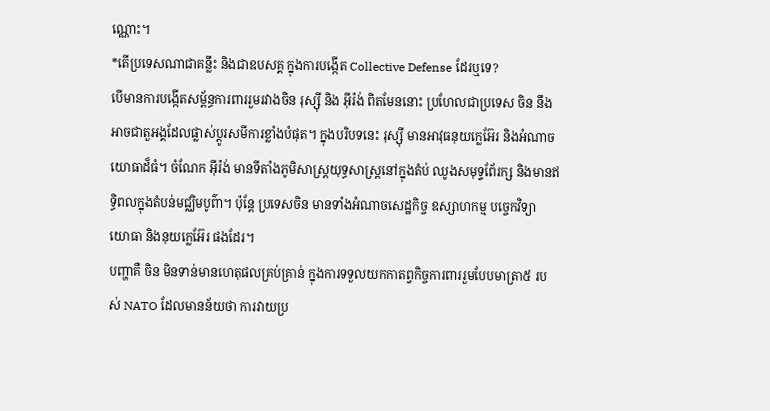ណ្ណោះ។
*តើប្រទេសណាជាគន្លឹះ និងជាឧបសគ្គ ក្នុងការបង្កើត Collective Defense ដែរឬទេ?
បើមានការបង្កើតសម្ព័ន្ធការពាររួមរវាងចិន រុស្ស៊ី និង អ៊ីរ៉ង់ ពិតមែននោះ ប្រហែលជាប្រទេស ចិន នឹងអាចជាតួអង្គដែលផ្លាស់ប្តូរសមីការខ្លាំងបំផុត។ ក្នុងបរិបទនេះ រុស្ស៊ី មានអាវុធនុយក្លេអ៊ែរ និងអំណាចយោធាដ៏ធំ។ ចំណែក អ៊ីរ៉ង់ មានទីតាំងភូមិសាស្ត្រយុទ្ធសាស្ត្រនៅក្នុងតំប់ ឈូងសមុទ្ទពែ័រក្ស និងមានឥទ្ធិពលក្នុងតំបន់មជ្ឈិមបូព៌ា។ ប៉ុន្តែ ប្រទេសចិន មានទាំងអំណាចសេដ្ឋកិច្ច ឧស្សាហកម្ម បច្ចេកវិទ្យា យោធា និងនុយក្លេអ៊ែរ ផងដែរ។
បញ្ហាគឺ ចិន មិនទាន់មានហេតុផលគ្រប់គ្រាន់ ក្នុងការទទួលយកកាតព្វកិច្ចការពាររួមបែបមាត្រា៥ របស់ NATO ដែលមានន័យថា ការវាយប្រ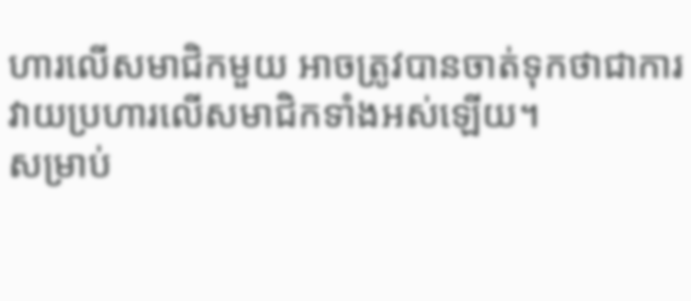ហារលើសមាជិកមួយ អាចត្រូវបានចាត់ទុកថាជាការវាយប្រហារលើសមាជិកទាំងអស់ឡើយ។
សម្រាប់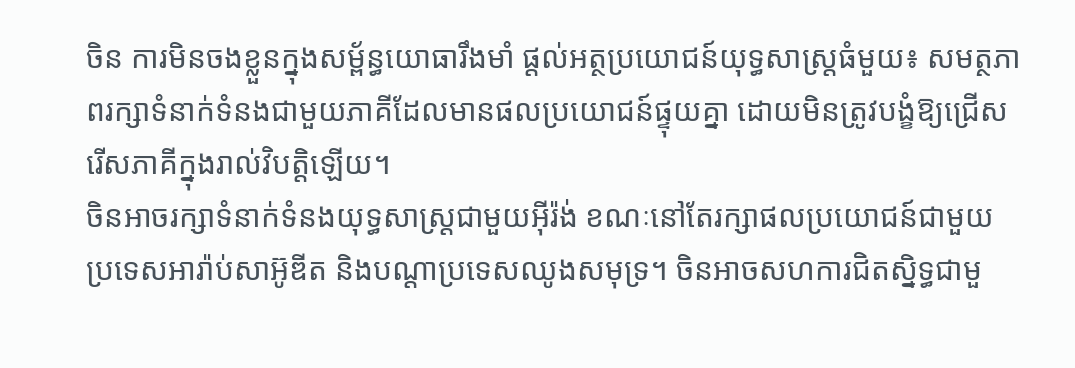ចិន ការមិនចងខ្លួនក្នុងសម្ព័ន្ធយោធារឹងមាំ ផ្តល់អត្ថប្រយោជន៍យុទ្ធសាស្ត្រធំមួយ៖ សមត្ថភាពរក្សាទំនាក់ទំនងជាមួយភាគីដែលមានផលប្រយោជន៍ផ្ទុយគ្នា ដោយមិនត្រូវបង្ខំឱ្យជ្រើសរើសភាគីក្នុងរាល់វិបត្តិឡើយ។
ចិនអាចរក្សាទំនាក់ទំនងយុទ្ធសាស្ត្រជាមួយអ៊ីរ៉ង់ ខណៈនៅតែរក្សាផលប្រយោជន៍ជាមួយ ប្រទេសអារ៉ាប់សាអ៊ូឌីត និងបណ្តាប្រទេសឈូងសមុទ្រ។ ចិនអាចសហការជិតស្និទ្ធជាមួ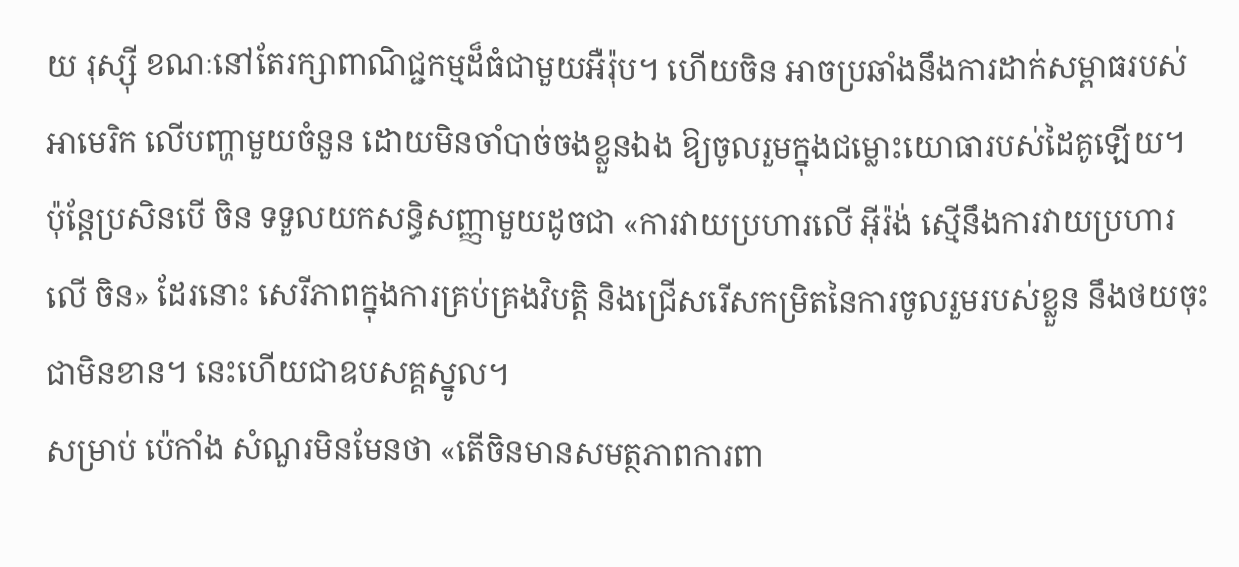យ រុស្ស៊ី ខណៈនៅតែរក្សាពាណិជ្ជកម្មដ៏ធំជាមួយអឺរ៉ុប។ ហើយចិន អាចប្រឆាំងនឹងការដាក់សម្ពាធរបស់អាមេរិក លើបញ្ហាមួយចំនួន ដោយមិនចាំបាច់ចងខ្លួនឯង ឱ្យចូលរួមក្នុងជម្លោះយោធារបស់ដៃគូឡើយ។
ប៉ុន្តែប្រសិនបើ ចិន ទទួលយកសន្ធិសញ្ញាមួយដូចជា «ការវាយប្រហារលើ អ៊ីរ៉ង់ ស្មើនឹងការវាយប្រហារលើ ចិន» ដែរនោះ សេរីភាពក្នុងការគ្រប់គ្រងវិបត្តិ និងជ្រើសរើសកម្រិតនៃការចូលរួមរបស់ខ្លួន នឹងថយចុះជាមិនខាន។ នេះហើយជាឧបសគ្គស្នូល។
សម្រាប់ ប៉េកាំង សំណួរមិនមែនថា «តើចិនមានសមត្ថភាពការពា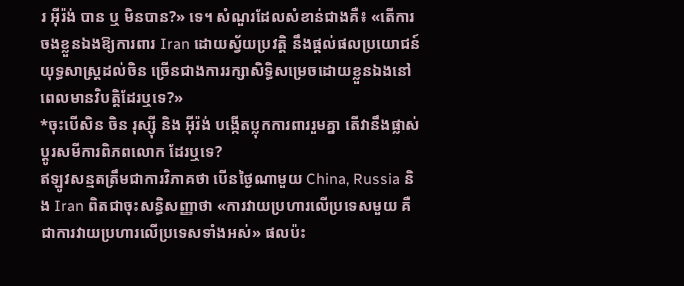រ អ៊ីរ៉ង់ បាន ឬ មិនបាន?» ទេ។ សំណួរដែលសំខាន់ជាងគឺ៖ «តើការចងខ្លួនឯងឱ្យការពារ Iran ដោយស្វ័យប្រវត្តិ នឹងផ្តល់ផលប្រយោជន៍យុទ្ធសាស្ត្រដល់ចិន ច្រើនជាងការរក្សាសិទ្ធិសម្រេចដោយខ្លួនឯងនៅពេលមានវិបត្តិដែរឬទេ?»
*ចុះបើសិន ចិន រុស្ស៊ី និង អ៊ីរ៉ង់ បង្កើតប្លុកការពាររួមគ្នា តើវានឹងផ្លាស់ប្តូរសមីការពិភពលោក ដែរឬទេ?
ឥឡូវសន្មតត្រឹមជាការវិភាគថា បើនថ្ងៃណាមួយ China, Russia និង Iran ពិតជាចុះសន្ធិសញ្ញាថា «ការវាយប្រហារលើប្រទេសមួយ គឺជាការវាយប្រហារលើប្រទេសទាំងអស់» ផលប៉ះ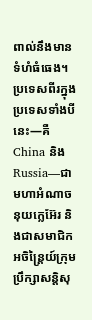ពាល់នឹងមានទំហំធំធេង។ ប្រទេសពីរក្នុងប្រទេសទាំងបីនេះ—គឺ China និង Russia—ជាមហាអំណាចនុយក្លេអ៊ែរ និងជាសមាជិកអចិន្ត្រៃយ៍ក្រុមប្រឹក្សាសន្តិសុ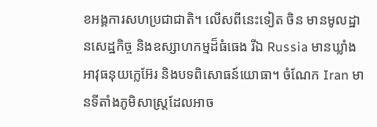ខអង្គការសហប្រជាជាតិ។ លើសពីនេះទៀត ចិន មានមូលដ្ឋានសេដ្ឋកិច្ច និងឧស្សាហកម្មដ៏ធំធេង រីឯ Russia មានឃ្លាំងអាវុធនុយក្លេអ៊ែរ និងបទពិសោធន៍យោធា។ ចំណែក Iran មានទីតាំងភូមិសាស្ត្រដែលអាច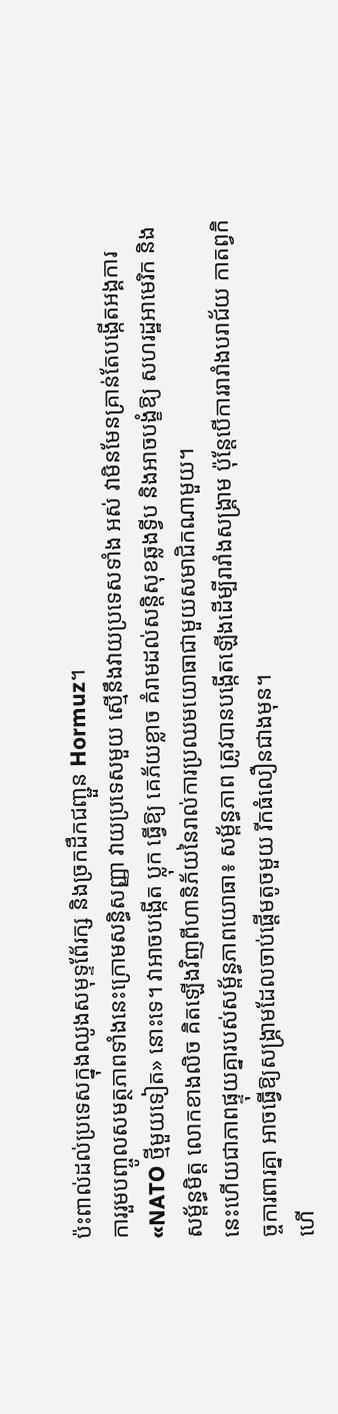ប៉ះពាល់ដល់ប្រទេសក្នុងឈូងសមុទ្ទពែ័រក្ស និងច្រកដឹកជញ្ជួន Hormuz។
ការរួមបញ្ចូលសមត្ថភាពទាំងនេះក្រោមសន្ធិសញ្ញា វាយប្រទេសមួយ ស្មើនឹងវាយប្រទេសទាំង អស់ វាមិនមែនគ្រាន់តែបង្កើតអង្គការ «NATO ថ្មីមួយទៀត» នោះទេ។ វាអាចបង្កើត ប្លុក ធ្វើឱ្យ គេភ័យខ្លាច គំរាមដល់សន្តិសុខឆ្លងទ្វីប និងអាចបង្ខំឱ្យ សហរដ្ឋអាមេរិក និងសម្ព័ន្ធមិត្ត លោកខាងលិច គិតឡើងវិញពីហានិភ័យនៃរាល់ការប្រឈមយោធាជាមួយសមាជិកណាមួយ។
នេះហើយជាភាពផ្ទុយគ្នារបស់សម្ព័ន្ធភាពយោធា៖ សម្ព័ន្ធភាព ត្រូវបានបង្កើតឡើងដើម្បីរារាំងសង្គ្រាម ប៉ុន្តែបើការរារាំងបរាជ័យ កាតព្វកិច្ចការពារគ្នា អាចធ្វើឱ្យសង្គ្រាមដែលចាប់ផ្តើមតូចមួយ រីកធំលឿនជាងមុន។
ហើ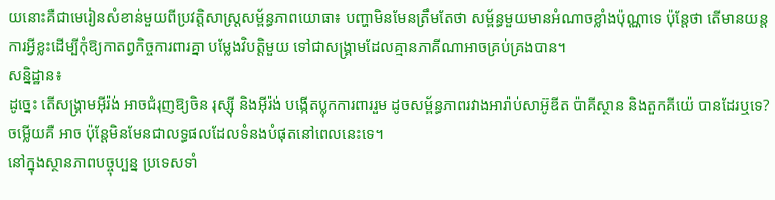យនោះគឺជាមេរៀនសំខាន់មួយពីប្រវត្តិសាស្ត្រសម្ព័ន្ធភាពយោធា៖ បញ្ហាមិនមែនត្រឹមតែថា សម្ព័ន្ធមួយមានអំណាចខ្លាំងប៉ុណ្ណាទេ ប៉ុន្តែថា តើមានយន្តការអ្វីខ្លះដើម្បីកុំឱ្យកាតព្វកិច្ចការពារគ្នា បម្លែងវិបត្តិមួយ ទៅជាសង្គ្រាមដែលគ្មានភាគីណាអាចគ្រប់គ្រងបាន។
សន្និដ្ឋាន៖
ដូច្នេះ តើសង្គ្រាមអ៊ីរ៉ង់ អាចជំរុញឱ្យចិន រុស្ស៊ី និងអ៊ីរ៉ង់ បង្កើតប្លុកការពាររួម ដូចសម្ព័ន្ធភាពរវាងអារ៉ាប់សាអ៊ូឌីត ប៉ាគីស្ថាន និងតួកគីយ៉េ បានដែរឬទេ? ចម្លើយគឺ អាច ប៉ុន្តែមិនមែនជាលទ្ធផលដែលទំនងបំផុតនៅពេលនេះទេ។
នៅក្នុងស្ថានភាពបច្ចុប្បន្ន ប្រទេសទាំ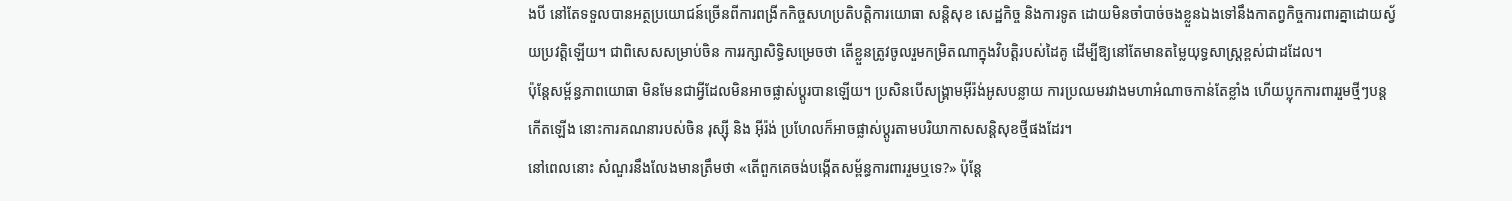ងបី នៅតែទទួលបានអត្ថប្រយោជន៍ច្រើនពីការពង្រីកកិច្ចសហប្រតិបត្តិការយោធា សន្តិសុខ សេដ្ឋកិច្ច និងការទូត ដោយមិនចាំបាច់ចងខ្លួនឯងទៅនឹងកាតព្វកិច្ចការពារគ្នាដោយស្វ័យប្រវត្តិឡើយ។ ជាពិសេសសម្រាប់ចិន ការរក្សាសិទ្ធិសម្រេចថា តើខ្លួនត្រូវចូលរួមកម្រិតណាក្នុងវិបត្តិរបស់ដៃគូ ដើម្បីឱ្យនៅតែមានតម្លៃយុទ្ធសាស្ត្រខ្ពស់ជាដដែល។
ប៉ុន្តែសម្ព័ន្ធភាពយោធា មិនមែនជាអ្វីដែលមិនអាចផ្លាស់ប្តូរបានឡើយ។ ប្រសិនបើសង្គ្រាមអ៊ីរ៉ង់អូសបន្លាយ ការប្រឈមរវាងមហាអំណាចកាន់តែខ្លាំង ហើយប្លុកការពាររួមថ្មីៗបន្តកើតឡើង នោះការគណនារបស់ចិន រុស្ស៊ី និង អ៊ីរ៉ង់ ប្រហែលក៏អាចផ្លាស់ប្តូរតាមបរិយាកាសសន្តិសុខថ្មីផងដែរ។
នៅពេលនោះ សំណួរនឹងលែងមានត្រឹមថា «តើពួកគេចង់បង្កើតសម្ព័ន្ធការពាររួមឬទេ?» ប៉ុន្តែ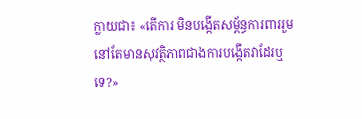ក្លាយជា៖ «តើការ មិនបង្កើតសម្ព័ន្ធការពាររួម នៅតែមានសុវត្ថិភាពជាងការបង្កើតវាដែរឬទេ?»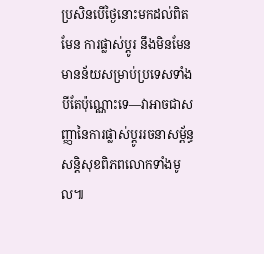ប្រសិនបើថ្ងៃនោះមកដល់ពិតមែន ការផ្លាស់ប្តូរ នឹងមិនមែនមានន័យសម្រាប់ប្រទេសទាំងបីតែប៉ុណ្ណោះទេ—វាអាចជាសញ្ញានៃការផ្លាស់ប្តូររចនាសម្ព័ន្ធសន្តិសុខពិភពលោកទាំងមូល៕